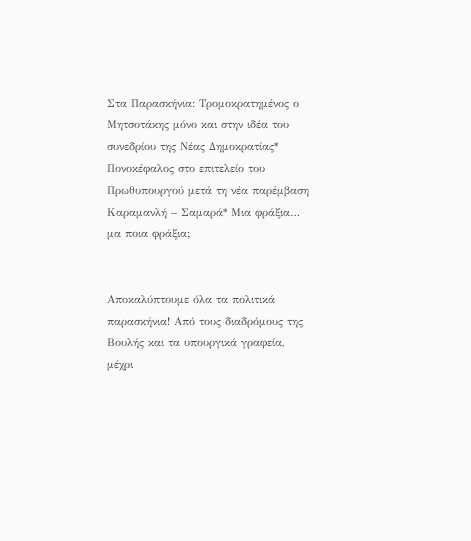Στα Παρασκήνια: Τρομοκρατημένος ο Μητσοτάκης μόνο και στην ιδέα του συνεδρίου της Νέας Δημοκρατίας* Πονοκέφαλος στο επιτελείο του Πρωθυπουργού μετά τη νέα παρέμβαση Καραμανλή – Σαμαρά* Μια φράξια… μα ποια φράξια;


Αποκαλύπτουμε όλα τα πολιτικά παρασκήνια! Από τους διαδρόμους της Βουλής και τα υπουργικά γραφεία, μέχρι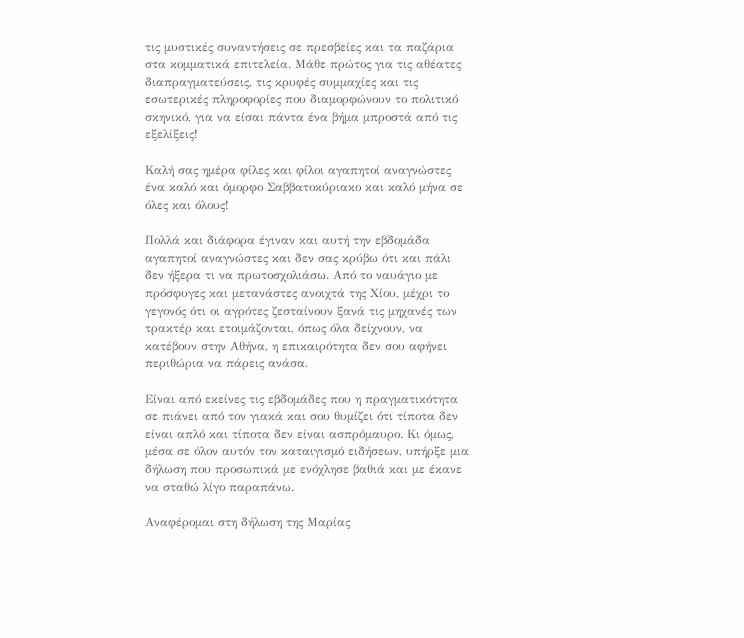τις μυστικές συναντήσεις σε πρεσβείες και τα παζάρια στα κομματικά επιτελεία. Μάθε πρώτος για τις αθέατες διαπραγματεύσεις, τις κρυφές συμμαχίες και τις εσωτερικές πληροφορίες που διαμορφώνουν το πολιτικό σκηνικό, για να είσαι πάντα ένα βήμα μπροστά από τις εξελίξεις!

Καλή σας ημέρα φίλες και φίλοι αγαπητοί αναγνώστες ένα καλό και όμορφο Σαββατοκύριακο και καλό μήνα σε όλες και όλους!

Πολλά και διάφορα έγιναν και αυτή την εβδομάδα αγαπητοί αναγνώστες και δεν σας κρύβω ότι και πάλι δεν ήξερα τι να πρωτοσχολιάσω. Από το ναυάγιο με πρόσφυγες και μετανάστες ανοιχτά της Χίου, μέχρι το γεγονός ότι οι αγρότες ζεσταίνουν ξανά τις μηχανές των τρακτέρ και ετοιμάζονται, όπως όλα δείχνουν, να κατέβουν στην Αθήνα, η επικαιρότητα δεν σου αφήνει περιθώρια να πάρεις ανάσα.

Είναι από εκείνες τις εβδομάδες που η πραγματικότητα σε πιάνει από τον γιακά και σου θυμίζει ότι τίποτα δεν είναι απλό και τίποτα δεν είναι ασπρόμαυρο. Κι όμως, μέσα σε όλον αυτόν τον καταιγισμό ειδήσεων, υπήρξε μια δήλωση που προσωπικά με ενόχλησε βαθιά και με έκανε να σταθώ λίγο παραπάνω.

Αναφέρομαι στη δήλωση της Μαρίας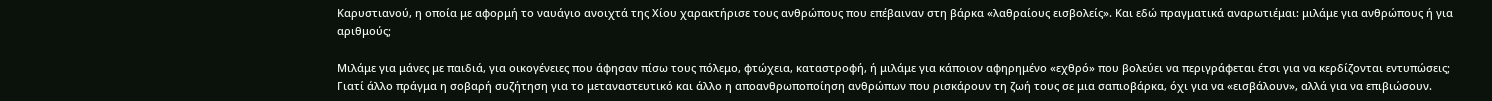Καρυστιανού, η οποία με αφορμή το ναυάγιο ανοιχτά της Χίου χαρακτήρισε τους ανθρώπους που επέβαιναν στη βάρκα «λαθραίους εισβολείς». Και εδώ πραγματικά αναρωτιέμαι: μιλάμε για ανθρώπους ή για αριθμούς;

Μιλάμε για μάνες με παιδιά, για οικογένειες που άφησαν πίσω τους πόλεμο, φτώχεια, καταστροφή, ή μιλάμε για κάποιον αφηρημένο «εχθρό» που βολεύει να περιγράφεται έτσι για να κερδίζονται εντυπώσεις; Γιατί άλλο πράγμα η σοβαρή συζήτηση για το μεταναστευτικό και άλλο η αποανθρωποποίηση ανθρώπων που ρισκάρουν τη ζωή τους σε μια σαπιοβάρκα, όχι για να «εισβάλουν», αλλά για να επιβιώσουν.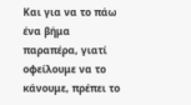Και για να το πάω ένα βήμα παραπέρα, γιατί οφείλουμε να το κάνουμε, πρέπει το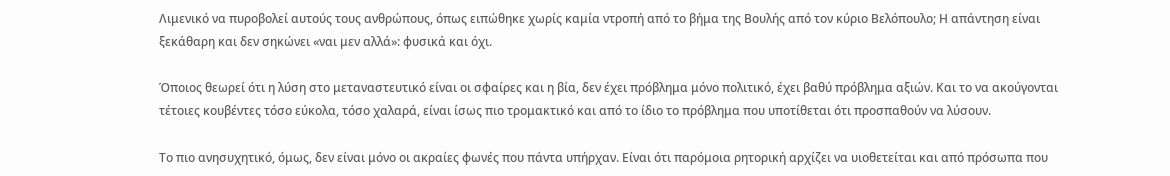Λιμενικό να πυροβολεί αυτούς τους ανθρώπους, όπως ειπώθηκε χωρίς καμία ντροπή από το βήμα της Βουλής από τον κύριο Βελόπουλο; Η απάντηση είναι ξεκάθαρη και δεν σηκώνει «ναι μεν αλλά»: φυσικά και όχι.

Όποιος θεωρεί ότι η λύση στο μεταναστευτικό είναι οι σφαίρες και η βία, δεν έχει πρόβλημα μόνο πολιτικό, έχει βαθύ πρόβλημα αξιών. Και το να ακούγονται τέτοιες κουβέντες τόσο εύκολα, τόσο χαλαρά, είναι ίσως πιο τρομακτικό και από το ίδιο το πρόβλημα που υποτίθεται ότι προσπαθούν να λύσουν.

Το πιο ανησυχητικό, όμως, δεν είναι μόνο οι ακραίες φωνές που πάντα υπήρχαν. Είναι ότι παρόμοια ρητορική αρχίζει να υιοθετείται και από πρόσωπα που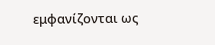εμφανίζονται ως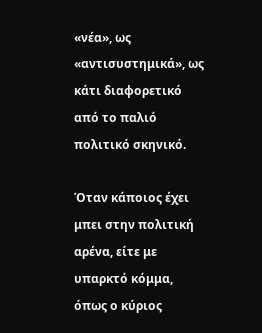«νέα», ως «αντισυστημικά», ως κάτι διαφορετικό από το παλιό πολιτικό σκηνικό.

Όταν κάποιος έχει μπει στην πολιτική αρένα, είτε με υπαρκτό κόμμα, όπως ο κύριος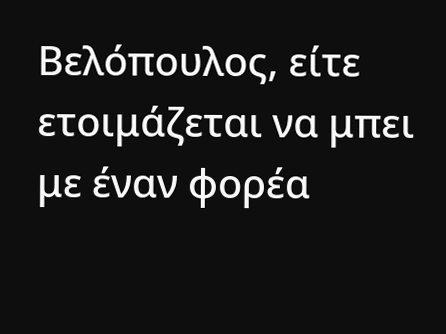Βελόπουλος, είτε ετοιμάζεται να μπει με έναν φορέα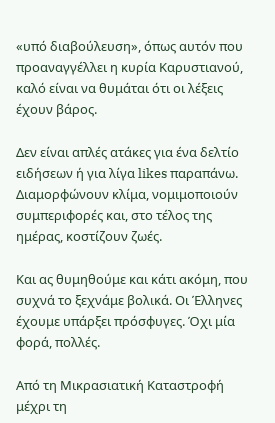«υπό διαβούλευση», όπως αυτόν που προαναγγέλλει η κυρία Καρυστιανού, καλό είναι να θυμάται ότι οι λέξεις έχουν βάρος.

Δεν είναι απλές ατάκες για ένα δελτίο ειδήσεων ή για λίγα likes παραπάνω. Διαμορφώνουν κλίμα, νομιμοποιούν συμπεριφορές και, στο τέλος της ημέρας, κοστίζουν ζωές.

Και ας θυμηθούμε και κάτι ακόμη, που συχνά το ξεχνάμε βολικά. Οι Έλληνες έχουμε υπάρξει πρόσφυγες. Όχι μία φορά, πολλές.

Από τη Μικρασιατική Καταστροφή μέχρι τη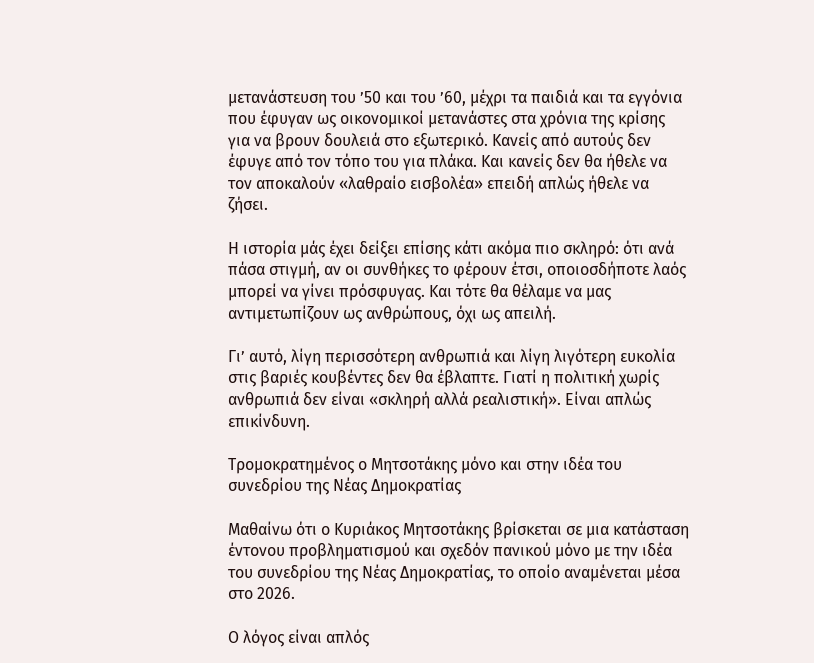μετανάστευση του ’50 και του ’60, μέχρι τα παιδιά και τα εγγόνια που έφυγαν ως οικονομικοί μετανάστες στα χρόνια της κρίσης για να βρουν δουλειά στο εξωτερικό. Κανείς από αυτούς δεν έφυγε από τον τόπο του για πλάκα. Και κανείς δεν θα ήθελε να τον αποκαλούν «λαθραίο εισβολέα» επειδή απλώς ήθελε να ζήσει.

Η ιστορία μάς έχει δείξει επίσης κάτι ακόμα πιο σκληρό: ότι ανά πάσα στιγμή, αν οι συνθήκες το φέρουν έτσι, οποιοσδήποτε λαός μπορεί να γίνει πρόσφυγας. Και τότε θα θέλαμε να μας αντιμετωπίζουν ως ανθρώπους, όχι ως απειλή.

Γι’ αυτό, λίγη περισσότερη ανθρωπιά και λίγη λιγότερη ευκολία στις βαριές κουβέντες δεν θα έβλαπτε. Γιατί η πολιτική χωρίς ανθρωπιά δεν είναι «σκληρή αλλά ρεαλιστική». Είναι απλώς επικίνδυνη.

Τρομοκρατημένος ο Μητσοτάκης μόνο και στην ιδέα του συνεδρίου της Νέας Δημοκρατίας

Μαθαίνω ότι ο Κυριάκος Μητσοτάκης βρίσκεται σε μια κατάσταση έντονου προβληματισμού και σχεδόν πανικού μόνο με την ιδέα του συνεδρίου της Νέας Δημοκρατίας, το οποίο αναμένεται μέσα στο 2026.

Ο λόγος είναι απλός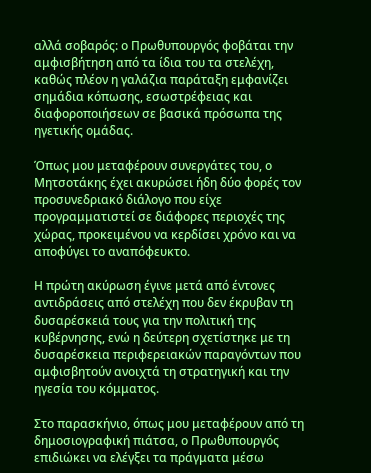αλλά σοβαρός: ο Πρωθυπουργός φοβάται την αμφισβήτηση από τα ίδια του τα στελέχη, καθώς πλέον η γαλάζια παράταξη εμφανίζει σημάδια κόπωσης, εσωστρέφειας και διαφοροποιήσεων σε βασικά πρόσωπα της ηγετικής ομάδας.

Όπως μου μεταφέρουν συνεργάτες του, ο Μητσοτάκης έχει ακυρώσει ήδη δύο φορές τον προσυνεδριακό διάλογο που είχε προγραμματιστεί σε διάφορες περιοχές της χώρας, προκειμένου να κερδίσει χρόνο και να αποφύγει το αναπόφευκτο.

Η πρώτη ακύρωση έγινε μετά από έντονες αντιδράσεις από στελέχη που δεν έκρυβαν τη δυσαρέσκειά τους για την πολιτική της κυβέρνησης, ενώ η δεύτερη σχετίστηκε με τη δυσαρέσκεια περιφερειακών παραγόντων που αμφισβητούν ανοιχτά τη στρατηγική και την ηγεσία του κόμματος.

Στο παρασκήνιο, όπως μου μεταφέρουν από τη δημοσιογραφική πιάτσα, ο Πρωθυπουργός επιδιώκει να ελέγξει τα πράγματα μέσω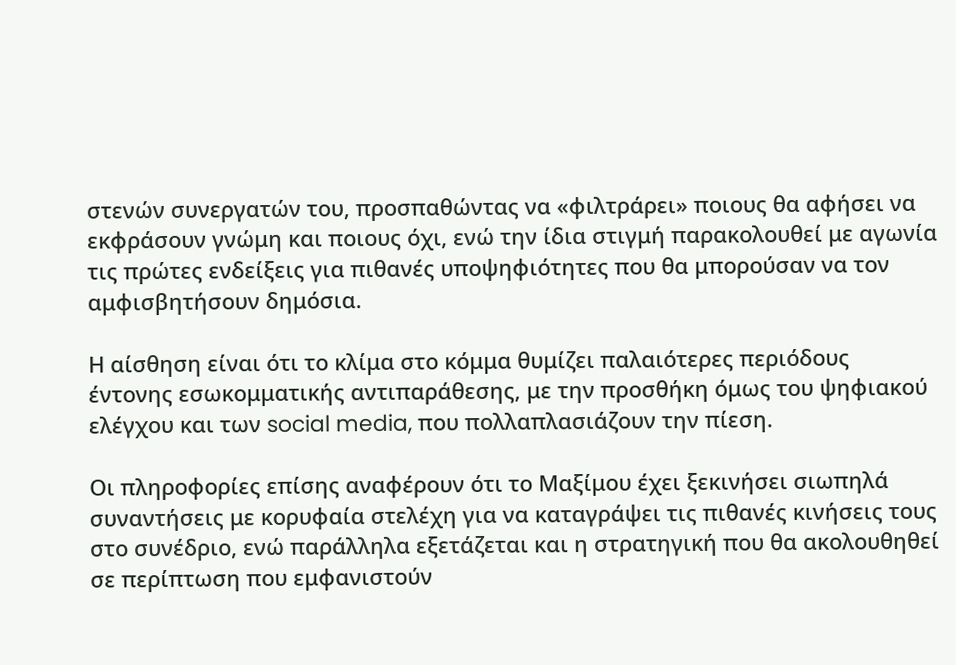στενών συνεργατών του, προσπαθώντας να «φιλτράρει» ποιους θα αφήσει να εκφράσουν γνώμη και ποιους όχι, ενώ την ίδια στιγμή παρακολουθεί με αγωνία τις πρώτες ενδείξεις για πιθανές υποψηφιότητες που θα μπορούσαν να τον αμφισβητήσουν δημόσια.

Η αίσθηση είναι ότι το κλίμα στο κόμμα θυμίζει παλαιότερες περιόδους έντονης εσωκομματικής αντιπαράθεσης, με την προσθήκη όμως του ψηφιακού ελέγχου και των social media, που πολλαπλασιάζουν την πίεση.

Οι πληροφορίες επίσης αναφέρουν ότι το Μαξίμου έχει ξεκινήσει σιωπηλά συναντήσεις με κορυφαία στελέχη για να καταγράψει τις πιθανές κινήσεις τους στο συνέδριο, ενώ παράλληλα εξετάζεται και η στρατηγική που θα ακολουθηθεί σε περίπτωση που εμφανιστούν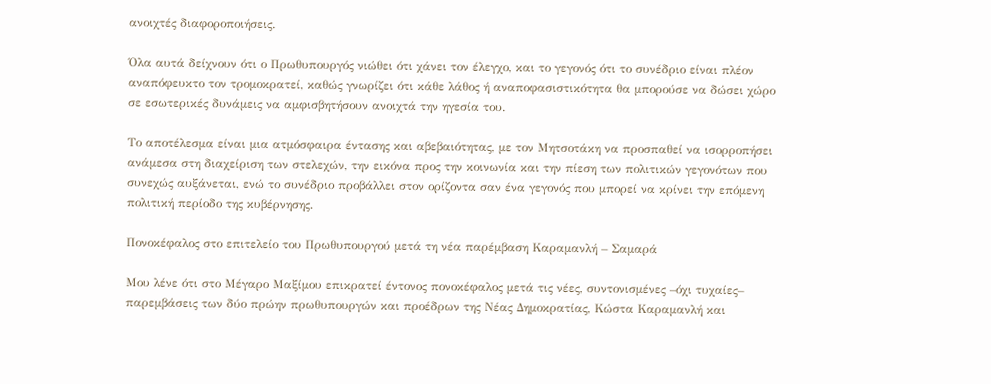ανοιχτές διαφοροποιήσεις.

Όλα αυτά δείχνουν ότι ο Πρωθυπουργός νιώθει ότι χάνει τον έλεγχο, και το γεγονός ότι το συνέδριο είναι πλέον αναπόφευκτο τον τρομοκρατεί, καθώς γνωρίζει ότι κάθε λάθος ή αναποφασιστικότητα θα μπορούσε να δώσει χώρο σε εσωτερικές δυνάμεις να αμφισβητήσουν ανοιχτά την ηγεσία του.

Το αποτέλεσμα είναι μια ατμόσφαιρα έντασης και αβεβαιότητας, με τον Μητσοτάκη να προσπαθεί να ισορροπήσει ανάμεσα στη διαχείριση των στελεχών, την εικόνα προς την κοινωνία και την πίεση των πολιτικών γεγονότων που συνεχώς αυξάνεται, ενώ το συνέδριο προβάλλει στον ορίζοντα σαν ένα γεγονός που μπορεί να κρίνει την επόμενη πολιτική περίοδο της κυβέρνησης.

Πονοκέφαλος στο επιτελείο του Πρωθυπουργού μετά τη νέα παρέμβαση Καραμανλή – Σαμαρά

Μου λένε ότι στο Μέγαρο Μαξίμου επικρατεί έντονος πονοκέφαλος μετά τις νέες, συντονισμένες –όχι τυχαίες– παρεμβάσεις των δύο πρώην πρωθυπουργών και προέδρων της Νέας Δημοκρατίας, Κώστα Καραμανλή και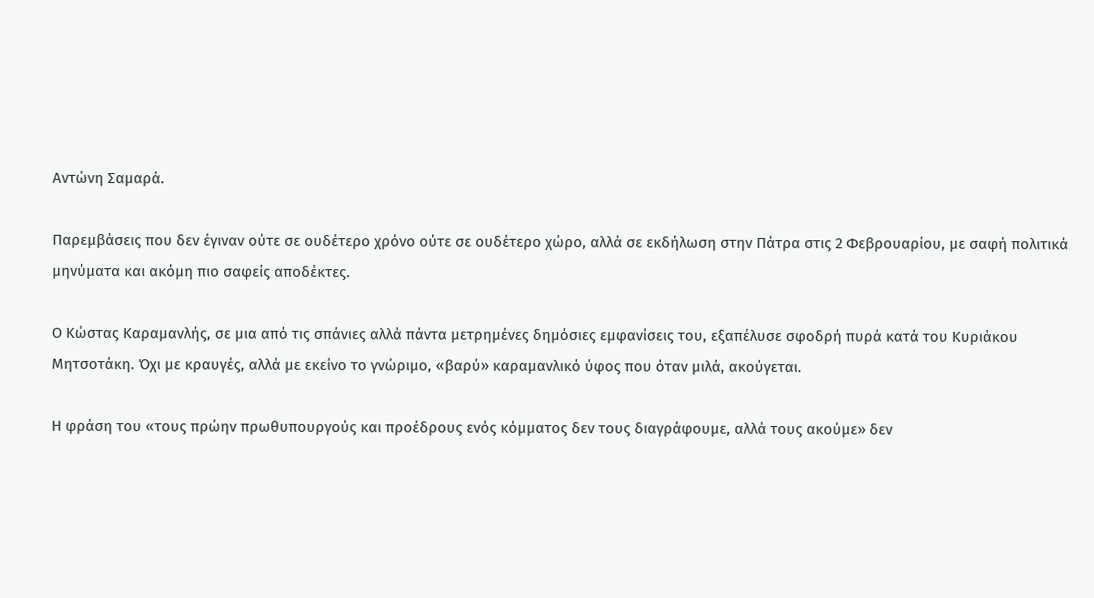Αντώνη Σαμαρά.

Παρεμβάσεις που δεν έγιναν ούτε σε ουδέτερο χρόνο ούτε σε ουδέτερο χώρο, αλλά σε εκδήλωση στην Πάτρα στις 2 Φεβρουαρίου, με σαφή πολιτικά μηνύματα και ακόμη πιο σαφείς αποδέκτες.

Ο Κώστας Καραμανλής, σε μια από τις σπάνιες αλλά πάντα μετρημένες δημόσιες εμφανίσεις του, εξαπέλυσε σφοδρή πυρά κατά του Κυριάκου Μητσοτάκη. Όχι με κραυγές, αλλά με εκείνο το γνώριμο, «βαρύ» καραμανλικό ύφος που όταν μιλά, ακούγεται.

Η φράση του «τους πρώην πρωθυπουργούς και προέδρους ενός κόμματος δεν τους διαγράφουμε, αλλά τους ακούμε» δεν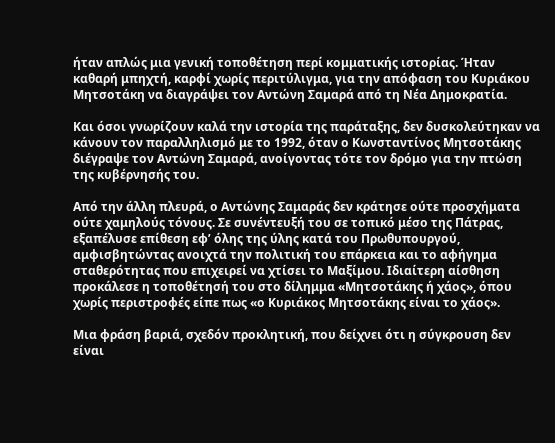ήταν απλώς μια γενική τοποθέτηση περί κομματικής ιστορίας. Ήταν καθαρή μπηχτή, καρφί χωρίς περιτύλιγμα, για την απόφαση του Κυριάκου Μητσοτάκη να διαγράψει τον Αντώνη Σαμαρά από τη Νέα Δημοκρατία.

Και όσοι γνωρίζουν καλά την ιστορία της παράταξης, δεν δυσκολεύτηκαν να κάνουν τον παραλληλισμό με το 1992, όταν ο Κωνσταντίνος Μητσοτάκης διέγραψε τον Αντώνη Σαμαρά, ανοίγοντας τότε τον δρόμο για την πτώση της κυβέρνησής του.

Από την άλλη πλευρά, ο Αντώνης Σαμαράς δεν κράτησε ούτε προσχήματα ούτε χαμηλούς τόνους. Σε συνέντευξή του σε τοπικό μέσο της Πάτρας, εξαπέλυσε επίθεση εφ’ όλης της ύλης κατά του Πρωθυπουργού, αμφισβητώντας ανοιχτά την πολιτική του επάρκεια και το αφήγημα σταθερότητας που επιχειρεί να χτίσει το Μαξίμου. Ιδιαίτερη αίσθηση προκάλεσε η τοποθέτησή του στο δίλημμα «Μητσοτάκης ή χάος», όπου χωρίς περιστροφές είπε πως «ο Κυριάκος Μητσοτάκης είναι το χάος».

Μια φράση βαριά, σχεδόν προκλητική, που δείχνει ότι η σύγκρουση δεν είναι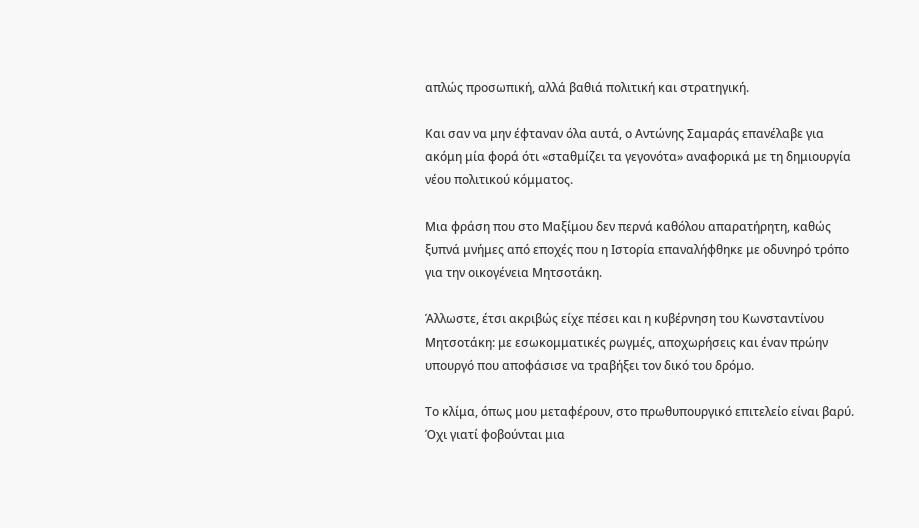απλώς προσωπική, αλλά βαθιά πολιτική και στρατηγική.

Και σαν να μην έφταναν όλα αυτά, ο Αντώνης Σαμαράς επανέλαβε για ακόμη μία φορά ότι «σταθμίζει τα γεγονότα» αναφορικά με τη δημιουργία νέου πολιτικού κόμματος.

Μια φράση που στο Μαξίμου δεν περνά καθόλου απαρατήρητη, καθώς ξυπνά μνήμες από εποχές που η Ιστορία επαναλήφθηκε με οδυνηρό τρόπο για την οικογένεια Μητσοτάκη.

Άλλωστε, έτσι ακριβώς είχε πέσει και η κυβέρνηση του Κωνσταντίνου Μητσοτάκη: με εσωκομματικές ρωγμές, αποχωρήσεις και έναν πρώην υπουργό που αποφάσισε να τραβήξει τον δικό του δρόμο.

Το κλίμα, όπως μου μεταφέρουν, στο πρωθυπουργικό επιτελείο είναι βαρύ. Όχι γιατί φοβούνται μια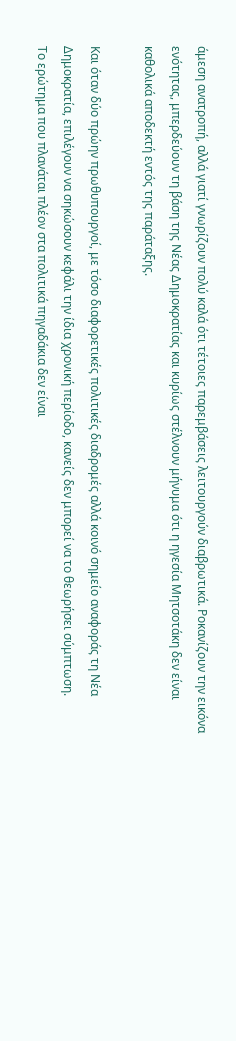άμεση ανατροπή, αλλά γιατί γνωρίζουν πολύ καλά ότι τέτοιες παρεμβάσεις λειτουργούν διαβρωτικά. Ροκανίζουν την εικόνα ενότητας, μπερδεύουν τη βάση της Νέας Δημοκρατίας και κυρίως στέλνουν μήνυμα ότι η ηγεσία Μητσοτάκη δεν είναι καθολικά αποδεκτή εντός της παράταξης.

Και όταν δύο πρώην πρωθυπουργοί, με τόσο διαφορετικές πολιτικές διαδρομές αλλά κοινό σημείο αναφοράς τη Νέα Δημοκρατία, επιλέγουν να σηκώσουν κεφάλι την ίδια χρονική περίοδο, κανείς δεν μπορεί να το θεωρήσει σύμπτωση.
Το ερώτημα που πλανάται πλέον στα πολιτικά πηγαδάκια δεν είναι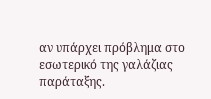αν υπάρχει πρόβλημα στο εσωτερικό της γαλάζιας παράταξης.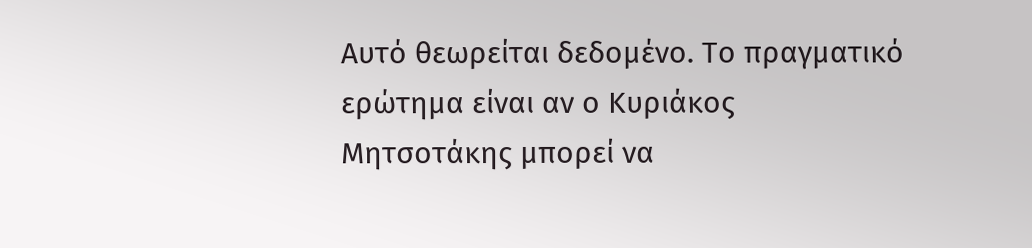Αυτό θεωρείται δεδομένο. Το πραγματικό ερώτημα είναι αν ο Κυριάκος Μητσοτάκης μπορεί να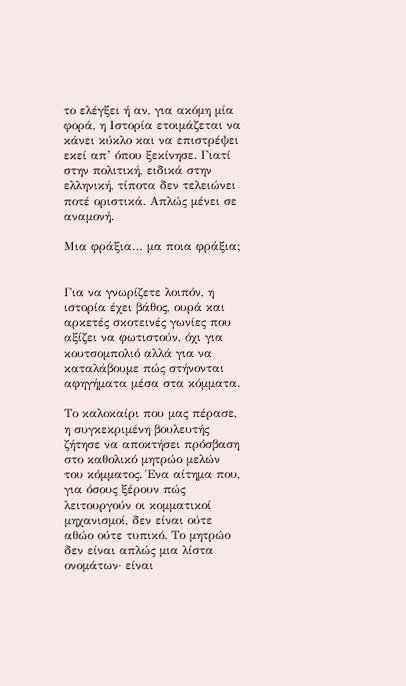το ελέγξει ή αν, για ακόμη μία φορά, η Ιστορία ετοιμάζεται να κάνει κύκλο και να επιστρέψει εκεί απ’ όπου ξεκίνησε. Γιατί στην πολιτική, ειδικά στην ελληνική, τίποτα δεν τελειώνει ποτέ οριστικά. Απλώς μένει σε αναμονή.

Μια φράξια… μα ποια φράξια;


Για να γνωρίζετε λοιπόν, η ιστορία έχει βάθος, ουρά και αρκετές σκοτεινές γωνίες που αξίζει να φωτιστούν, όχι για κουτσομπολιό αλλά για να καταλάβουμε πώς στήνονται αφηγήματα μέσα στα κόμματα.

Το καλοκαίρι που μας πέρασε, η συγκεκριμένη βουλευτής ζήτησε να αποκτήσει πρόσβαση στο καθολικό μητρώο μελών του κόμματος. Ένα αίτημα που, για όσους ξέρουν πώς λειτουργούν οι κομματικοί μηχανισμοί, δεν είναι ούτε αθώο ούτε τυπικό. Το μητρώο δεν είναι απλώς μια λίστα ονομάτων· είναι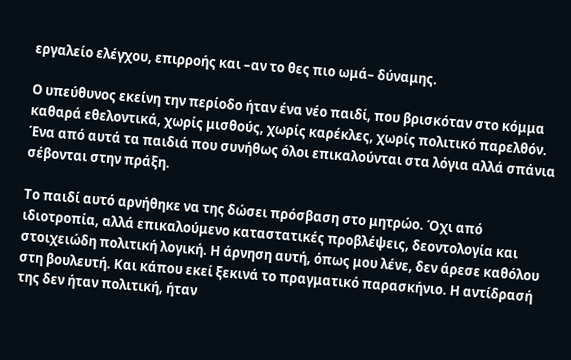εργαλείο ελέγχου, επιρροής και –αν το θες πιο ωμά– δύναμης.

Ο υπεύθυνος εκείνη την περίοδο ήταν ένα νέο παιδί, που βρισκόταν στο κόμμα καθαρά εθελοντικά, χωρίς μισθούς, χωρίς καρέκλες, χωρίς πολιτικό παρελθόν. Ένα από αυτά τα παιδιά που συνήθως όλοι επικαλούνται στα λόγια αλλά σπάνια σέβονται στην πράξη.

Το παιδί αυτό αρνήθηκε να της δώσει πρόσβαση στο μητρώο. Όχι από ιδιοτροπία, αλλά επικαλούμενο καταστατικές προβλέψεις, δεοντολογία και στοιχειώδη πολιτική λογική. Η άρνηση αυτή, όπως μου λένε, δεν άρεσε καθόλου στη βουλευτή. Και κάπου εκεί ξεκινά το πραγματικό παρασκήνιο. Η αντίδρασή της δεν ήταν πολιτική, ήταν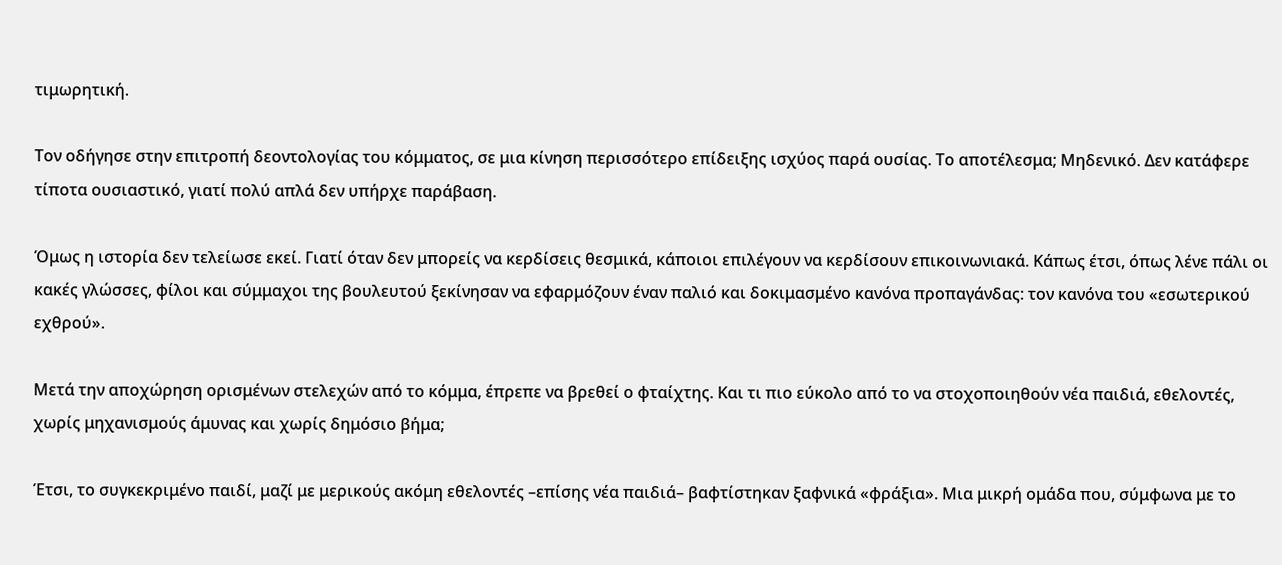τιμωρητική.

Τον οδήγησε στην επιτροπή δεοντολογίας του κόμματος, σε μια κίνηση περισσότερο επίδειξης ισχύος παρά ουσίας. Το αποτέλεσμα; Μηδενικό. Δεν κατάφερε τίποτα ουσιαστικό, γιατί πολύ απλά δεν υπήρχε παράβαση.

Όμως η ιστορία δεν τελείωσε εκεί. Γιατί όταν δεν μπορείς να κερδίσεις θεσμικά, κάποιοι επιλέγουν να κερδίσουν επικοινωνιακά. Κάπως έτσι, όπως λένε πάλι οι κακές γλώσσες, φίλοι και σύμμαχοι της βουλευτού ξεκίνησαν να εφαρμόζουν έναν παλιό και δοκιμασμένο κανόνα προπαγάνδας: τον κανόνα του «εσωτερικού εχθρού».

Μετά την αποχώρηση ορισμένων στελεχών από το κόμμα, έπρεπε να βρεθεί ο φταίχτης. Και τι πιο εύκολο από το να στοχοποιηθούν νέα παιδιά, εθελοντές, χωρίς μηχανισμούς άμυνας και χωρίς δημόσιο βήμα;

Έτσι, το συγκεκριμένο παιδί, μαζί με μερικούς ακόμη εθελοντές –επίσης νέα παιδιά– βαφτίστηκαν ξαφνικά «φράξια». Μια μικρή ομάδα που, σύμφωνα με το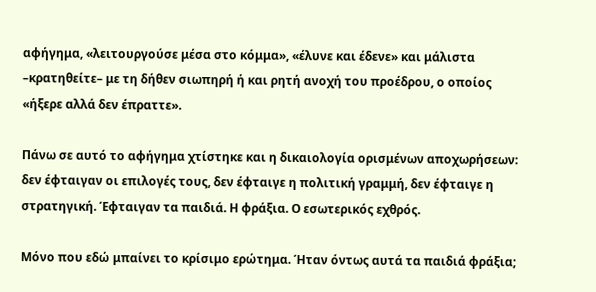αφήγημα, «λειτουργούσε μέσα στο κόμμα», «έλυνε και έδενε» και μάλιστα –κρατηθείτε– με τη δήθεν σιωπηρή ή και ρητή ανοχή του προέδρου, ο οποίος «ήξερε αλλά δεν έπραττε».

Πάνω σε αυτό το αφήγημα χτίστηκε και η δικαιολογία ορισμένων αποχωρήσεων: δεν έφταιγαν οι επιλογές τους, δεν έφταιγε η πολιτική γραμμή, δεν έφταιγε η στρατηγική. Έφταιγαν τα παιδιά. Η φράξια. Ο εσωτερικός εχθρός.

Μόνο που εδώ μπαίνει το κρίσιμο ερώτημα. Ήταν όντως αυτά τα παιδιά φράξια;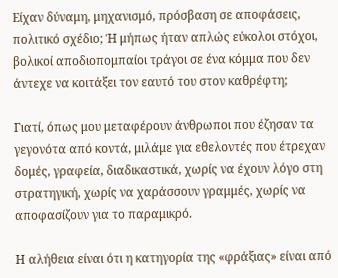Είχαν δύναμη, μηχανισμό, πρόσβαση σε αποφάσεις, πολιτικό σχέδιο; Ή μήπως ήταν απλώς εύκολοι στόχοι, βολικοί αποδιοπομπαίοι τράγοι σε ένα κόμμα που δεν άντεχε να κοιτάξει τον εαυτό του στον καθρέφτη;

Γιατί, όπως μου μεταφέρουν άνθρωποι που έζησαν τα γεγονότα από κοντά, μιλάμε για εθελοντές που έτρεχαν δομές, γραφεία, διαδικαστικά, χωρίς να έχουν λόγο στη στρατηγική, χωρίς να χαράσσουν γραμμές, χωρίς να αποφασίζουν για το παραμικρό.

Η αλήθεια είναι ότι η κατηγορία της «φράξιας» είναι από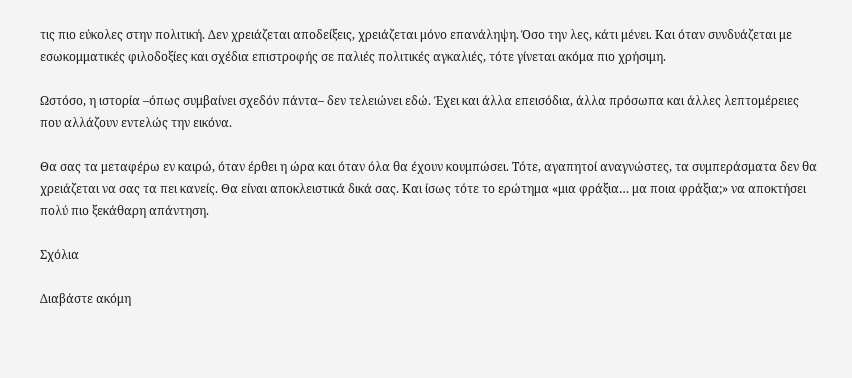τις πιο εύκολες στην πολιτική. Δεν χρειάζεται αποδείξεις, χρειάζεται μόνο επανάληψη. Όσο την λες, κάτι μένει. Και όταν συνδυάζεται με εσωκομματικές φιλοδοξίες και σχέδια επιστροφής σε παλιές πολιτικές αγκαλιές, τότε γίνεται ακόμα πιο χρήσιμη.

Ωστόσο, η ιστορία –όπως συμβαίνει σχεδόν πάντα– δεν τελειώνει εδώ. Έχει και άλλα επεισόδια, άλλα πρόσωπα και άλλες λεπτομέρειες που αλλάζουν εντελώς την εικόνα.

Θα σας τα μεταφέρω εν καιρώ, όταν έρθει η ώρα και όταν όλα θα έχουν κουμπώσει. Τότε, αγαπητοί αναγνώστες, τα συμπεράσματα δεν θα χρειάζεται να σας τα πει κανείς. Θα είναι αποκλειστικά δικά σας. Και ίσως τότε το ερώτημα «μια φράξια… μα ποια φράξια;» να αποκτήσει πολύ πιο ξεκάθαρη απάντηση.

Σχόλια

Διαβάστε ακόμη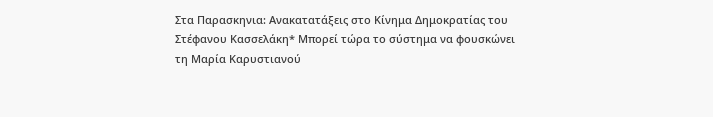Στα Παρασκηνια: Ανακατατάξεις στο Κίνημα Δημοκρατίας του Στέφανου Κασσελάκη* Μπορεί τώρα το σύστημα να φουσκώνει τη Μαρία Καρυστιανού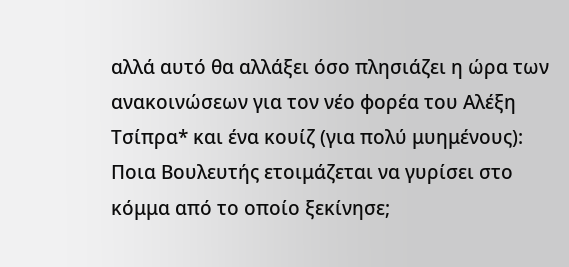αλλά αυτό θα αλλάξει όσο πλησιάζει η ώρα των ανακοινώσεων για τον νέο φορέα του Αλέξη Τσίπρα* και ένα κουίζ (για πολύ μυημένους): Ποια Βουλευτής ετοιμάζεται να γυρίσει στο κόμμα από το οποίο ξεκίνησε;